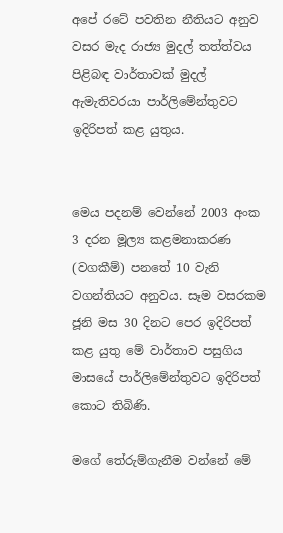අපේ රටේ පවතින නීතියට අනුව වසර මැද රාජ්‍ය මුදල් තත්ත්වය පිළිබඳ වාර්තාවක් මුදල් ඇමැතිවරයා පාර්ලිමේන්තුවට ඉදිරිපත් කළ යුතුය.


මෙය පදනම් වෙන්නේ 2003 අංක 3 දරන මූල්‍ය කළමනාකරණ (වගකීම්) පනතේ 10 වැනි වගන්තියට අනුවය. සෑම වසරකම ජූනි මස 30 දිනට පෙර ඉදිරිපත් කළ යුතු මේ වාර්තාව පසුගිය මාසයේ පාර්ලිමේන්තුවට ඉදිරිපත් කොට තිබිණි.

මගේ තේරුම්ගැනීම වන්නේ මේ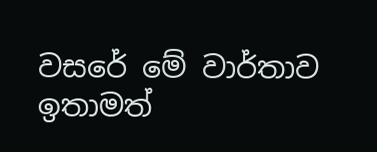වසරේ මේ වාර්තාව ඉතාමත්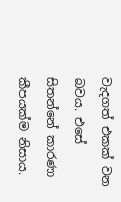වැදගත් එකක් වන බවය. එසේ සිතන්නේ කාරණා කීපයක්ම නිසාය.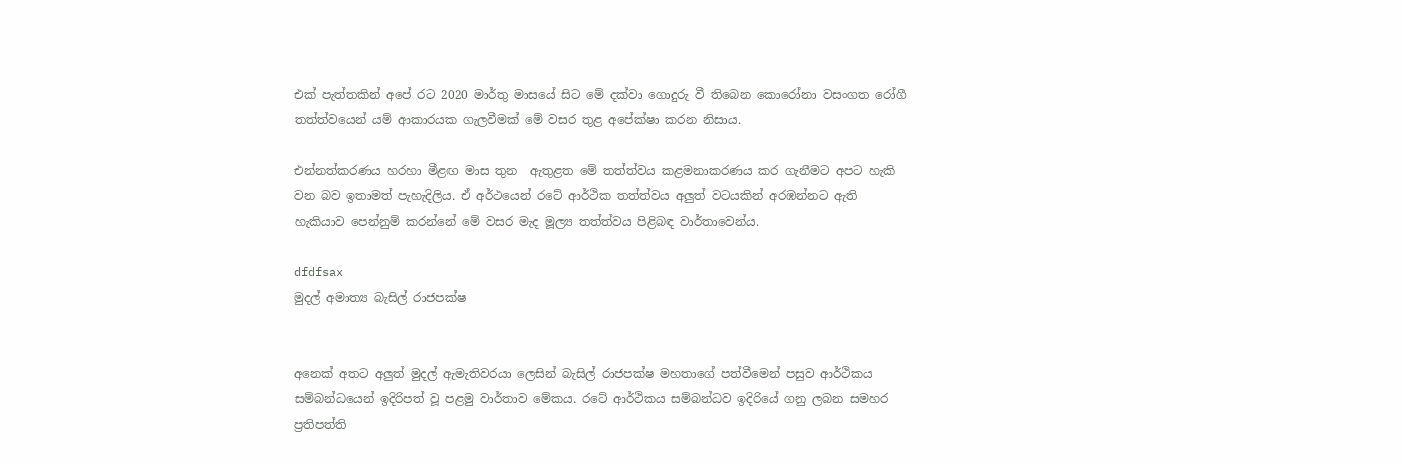එක් පැත්තකින් අපේ රට 2020 මාර්තු මාසයේ සිට මේ දක්වා ගොදුරු වී තිබෙන කොරෝනා වසංගත රෝගී තත්ත්වයෙන් යම් ආකාරයක ගැලවීමක් මේ වසර තුළ අපේක්ෂා කරන නිසාය.

එන්නත්කරණය හරහා මීළඟ මාස තුන  ඇතුළත මේ තත්ත්වය කළමනාකරණය කර ගැනීමට අපට හැකි වන බව ඉතාමත් පැහැදිලිය. ඒ අර්ථයෙන් රටේ ආර්ථික තත්ත්වය අලුත් වටයකින් අරඹන්නට ඇති හැකියාව පෙන්නුම් කරන්නේ මේ වසර මැද මූල්‍ය තත්ත්වය පිළිබඳ වාර්තාවෙන්ය.

dfdfsax
මුදල් අමාත්‍ය බැසිල් රාජපක්ෂ


අනෙක් අතට අලුත් මුදල් ඇමැතිවරයා ලෙසින් බැසිල් රාජපක්ෂ මහතාගේ පත්වීමෙන් පසුව ආර්ථිකය සම්බන්ධයෙන් ඉදිරිපත් වූ පළමු වාර්තාව මේකය. රටේ ආර්ථිකය සම්බන්ධව ඉදිරියේ ගනු ලබන සමහර ප්‍රතිපත්ති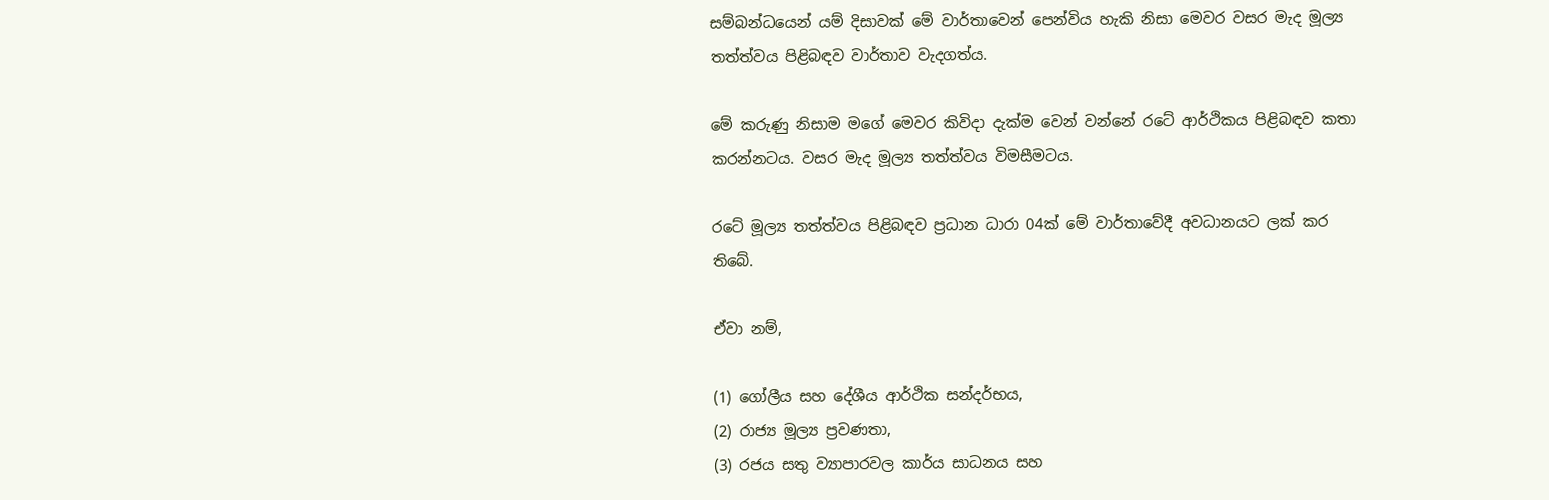සම්බන්ධයෙන් යම් දිසාවක් මේ වාර්තාවෙන් පෙන්විය හැකි නිසා මෙවර වසර මැද මූල්‍ය තත්ත්වය පිළිබඳව වාර්තාව වැදගත්ය.

මේ කරුණු නිසාම මගේ මෙවර කිවිදා දැක්ම වෙන් වන්නේ රටේ ආර්ථිකය පිළිබඳව කතා කරන්නටය. වසර මැද මූල්‍ය තත්ත්වය විමසීමටය.

රටේ මූල්‍ය තත්ත්වය පිළිබඳව ප්‍රධාන ධාරා 04ක් මේ වාර්තාවේදී අවධානයට ලක් කර තිබේ.

ඒවා නම්,

(1) ගෝලීය සහ දේශීය ආර්ථික සන්දර්භය,
(2) රාජ්‍ය මූල්‍ය ප්‍රවණතා,
(3) රජය සතු ව්‍යාපාරවල කාර්ය සාධනය සහ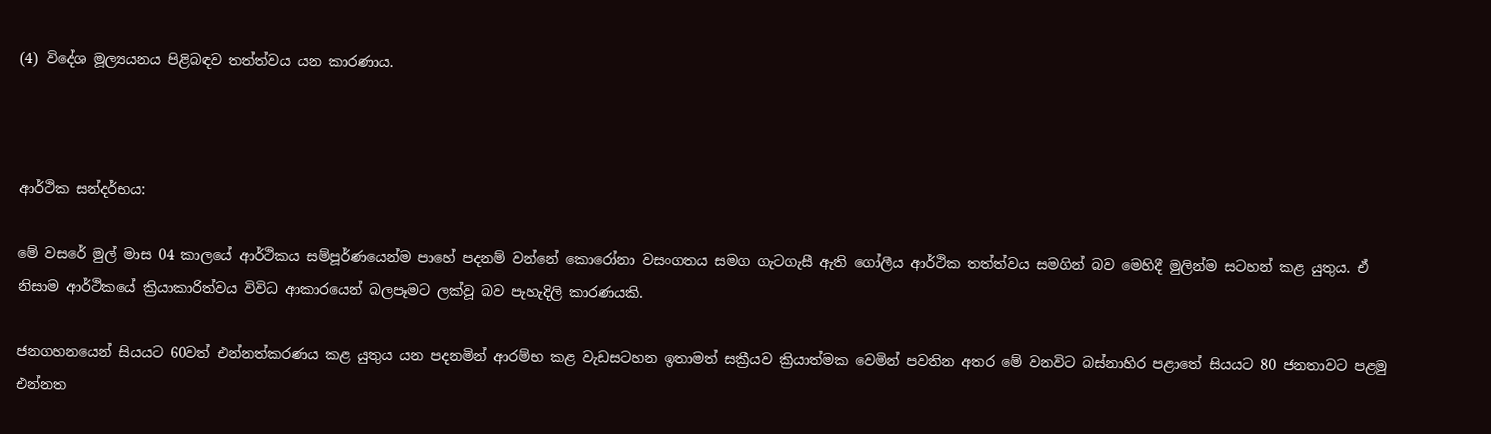(4) විදේශ මූල්‍යයනය පිළිබඳව තත්ත්වය යන කාරණාය.



ආර්ථික සන්දර්භය:

මේ වසරේ මුල් මාස 04 කාලයේ ආර්ථිකය සම්පූර්ණයෙන්ම පාහේ පදනම් වන්නේ කොරෝනා වසංගතය සමග ගැටගැසී ඇති ගෝලීය ආර්ථික තත්ත්වය සමගින් බව මෙහිදී මුලින්ම සටහන් කළ යුතුය. ඒ නිසාම ආර්ථිකයේ ක්‍රියාකාරිත්වය විවිධ ආකාරයෙන් බලපෑමට ලක්වූ බව පැහැදිලි කාරණයකි.

ජනගහනයෙන් සියයට 60වත් එන්නත්කරණය කළ යුතුය යන පදනමින් ආරම්භ කළ වැඩසටහන ඉතාමත් සක්‍රීයව ක්‍රියාත්මක වෙමින් පවතින අතර මේ වනවිට බස්නාහිර පළාතේ සියයට 80 ජනතාවට පළමු එන්නත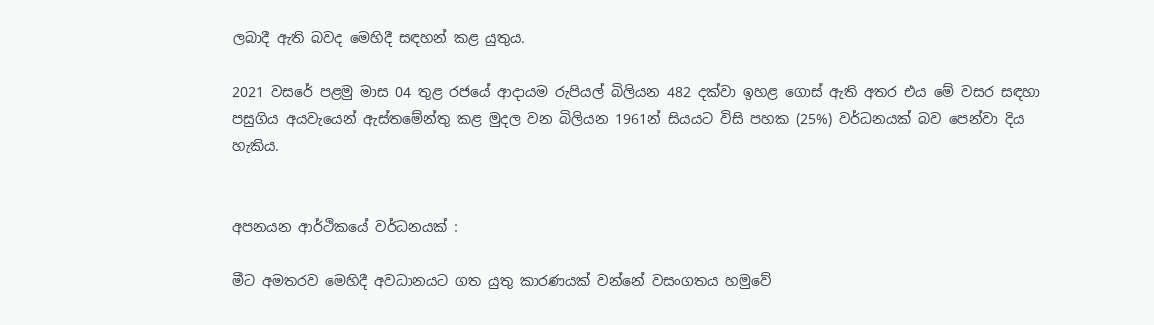ලබාදී ඇති බවද මෙහිදී සඳහන් කළ යුතුය.

2021 වසරේ පළමු මාස 04 තුළ රජයේ ආදායම රුපියල් බිලියන 482 දක්වා ඉහළ ගොස් ඇති අතර එය මේ වසර සඳහා පසුගිය අයවැයෙන් ඇස්තමේන්තු කළ මුදල වන බිලියන 1961න් සියයට විසි පහක (25%) වර්ධනයක් බව පෙන්වා දිය හැකිය.


අපනයන ආර්ථිකයේ වර්ධනයක් :

මීට අමතරව මෙහිදී අවධානයට ගත යුතු කාරණයක් වන්නේ වසංගතය හමුවේ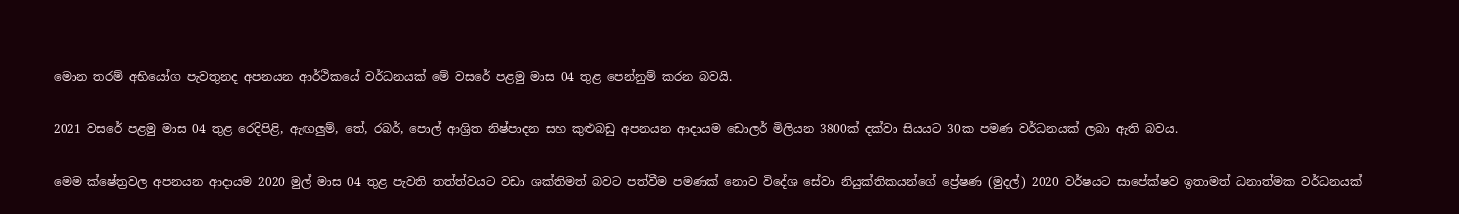මොන තරම් අභියෝග පැවතුනද අපනයන ආර්ථිකයේ වර්ධනයක් මේ වසරේ පළමු මාස 04 තුළ පෙන්නුම් කරන බවයි.

2021 වසරේ පළමු මාස 04 තුළ රෙදිපිළි, ඇඟලුම්, තේ, රබර්, පොල් ආශ්‍රිත නිෂ්පාදන සහ කුළුබඩු අපනයන ආදායම ඩොලර් මිලියන 3800ක් දක්වා සියයට 30ක පමණ වර්ධනයක් ලබා ඇති බවය.

මෙම ක්ෂේත්‍රවල අපනයන ආදායම 2020 මුල් මාස 04 තුළ පැවති තත්ත්වයට වඩා ශක්තිමත් බවට පත්වීම පමණක් නොව විදේශ සේවා නියුක්තිකයන්ගේ ප්‍රේෂණ (මුදල්) 2020 වර්ෂයට සාපේක්ෂව ඉතාමත් ධනාත්මක වර්ධනයක්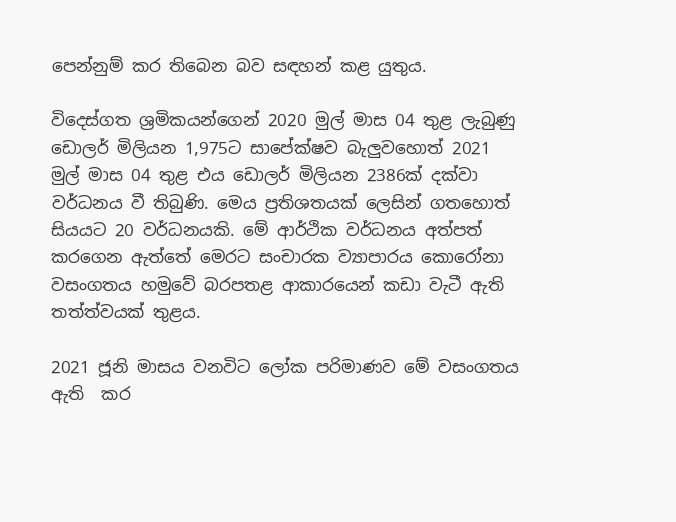පෙන්නුම් කර තිබෙන බව සඳහන් කළ යුතුය.

විදෙස්ගත ශ්‍රමිකයන්ගෙන් 2020 මුල් මාස 04 තුළ ලැබුණු ඩොලර් මිලියන 1,975ට සාපේක්ෂව බැලුවහොත් 2021 මුල් මාස 04 තුළ එය ඩොලර් මිලියන 2386ක් දක්වා වර්ධනය වී තිබුණි. මෙය ප්‍රතිශතයක් ලෙසින් ගතහොත් සියයට 20 වර්ධනයකි. මේ ආර්ථික වර්ධනය අත්පත් කරගෙන ඇත්තේ මෙරට සංචාරක ව්‍යාපාරය කොරෝනා වසංගතය හමුවේ බරපතළ ආකාරයෙන් කඩා වැටී ඇති තත්ත්වයක් තුළය.

2021 ජූනි මාසය වනවිට ලෝක පරිමාණව මේ වසංගතය ඇති  කර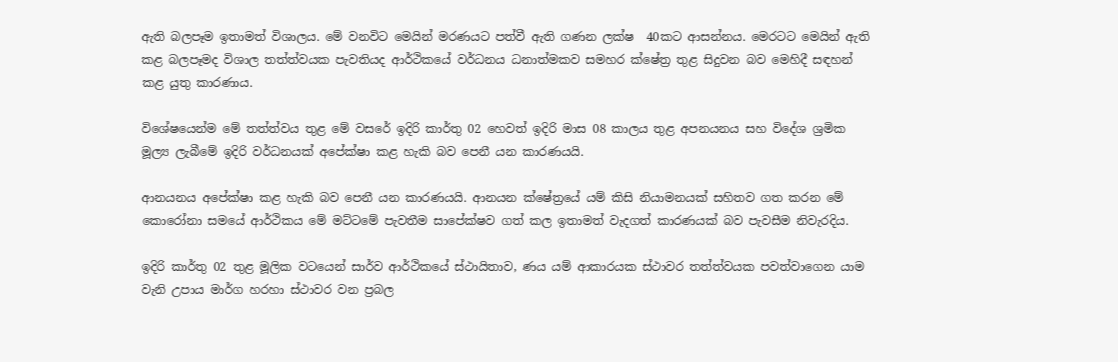ඇති බලපෑම ඉතාමත් විශාලය. මේ වනවිට මෙයින් මරණයට පත්වී ඇති ගණන ලක්ෂ  40කට ආසන්නය. මෙරටට මෙයින් ඇති කළ බලපෑමද විශාල තත්ත්වයක පැවතියද ආර්ථිකයේ වර්ධනය ධනාත්මකව සමහර ක්ෂේත්‍ර තුළ සිදුවන බව මෙහිදී සඳහන් කළ යුතු කාරණාය.

විශේෂයෙන්ම මේ තත්ත්වය තුළ මේ වසරේ ඉදිරි කාර්තු 02 හෙවත් ඉදිරි මාස 08 කාලය තුළ අපනයනය සහ විදේශ ශ්‍රමික මූල්‍ය ලැබීමේ ඉදිරි වර්ධනයක් අපේක්ෂා කළ හැකි බව පෙනී යන කාරණයයි.

ආනයනය අපේක්ෂා කළ හැකි බව පෙනී යන කාරණයයි. ආනයන ක්ෂේත්‍රයේ යම් කිසි නියාමනයක් සහිතව ගත කරන මේ කොරෝනා සමයේ ආර්ථිකය මේ මට්ටමේ පැවතීම සාපේක්ෂව ගත් කල ඉතාමත් වැදගත් කාරණයක් බව පැවසීම නිවැරදිය.

ඉදිරි කාර්තු 02 තුළ මූලික වටයෙන් සාර්ව ආර්ථිකයේ ස්ථායිතාව, ණය යම් ආකාරයක ස්ථාවර තත්ත්වයක පවත්වාගෙන යාම වැනි උපාය මාර්ග හරහා ස්ථාවර වන ප්‍රබල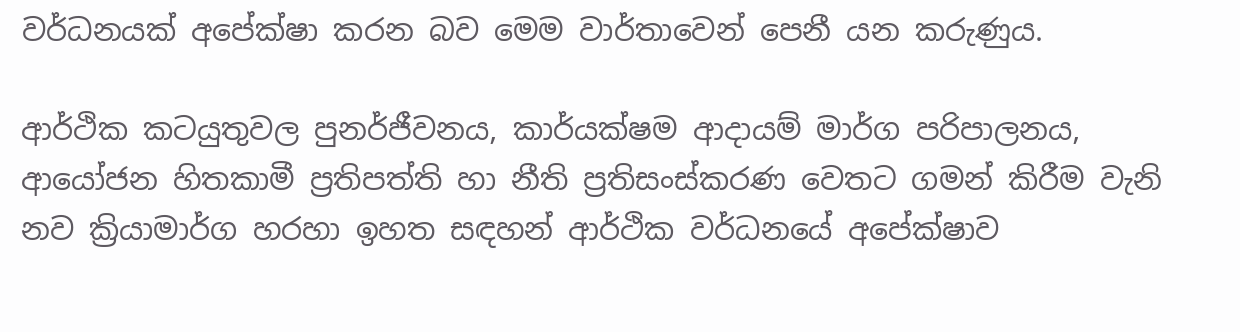වර්ධනයක් අපේක්ෂා කරන බව මෙම වාර්තාවෙන් පෙනී යන කරුණුය.

ආර්ථික කටයුතුවල පුනර්ජීවනය, කාර්යක්ෂම ආදායම් මාර්ග පරිපාලනය, ආයෝජන හිතකාමී ප්‍රතිපත්ති හා නීති ප්‍රතිසංස්කරණ වෙතට ගමන් කිරීම වැනි නව ක්‍රියාමාර්ග හරහා ඉහත සඳහන් ආර්ථික වර්ධනයේ අපේක්ෂාව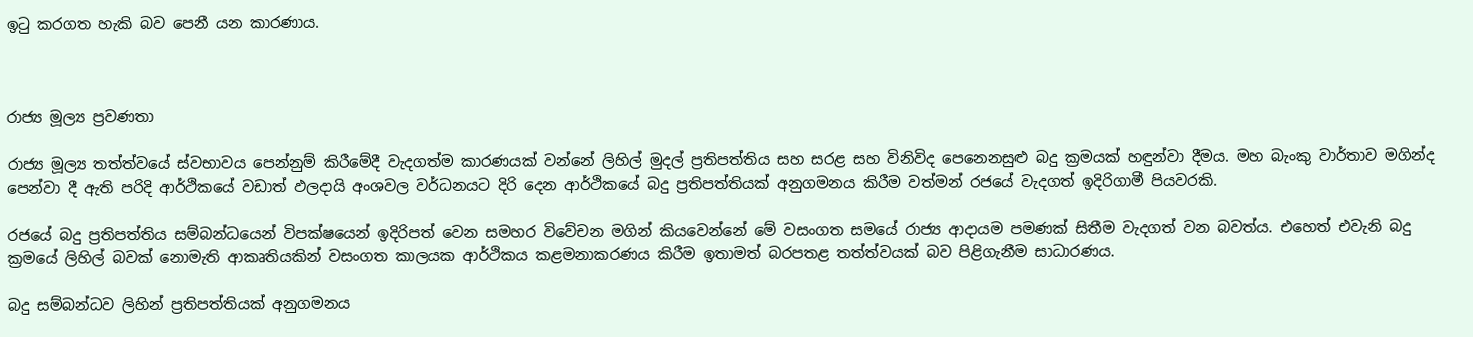ඉටු කරගත හැකි බව පෙනී යන කාරණාය.



රාජ්‍ය මූල්‍ය ප්‍රවණතා

රාජ්‍ය මූල්‍ය තත්ත්වයේ ස්වභාවය පෙන්නුම් කිරීමේදී වැදගත්ම කාරණයක් වන්නේ ලිහිල් මුදල් ප්‍රතිපත්තිය සහ සරළ සහ විනිවිද පෙනෙනසුළු බදු ක්‍රමයක් හඳුන්වා දීමය. මහ බැංකු වාර්තාව මගින්ද පෙන්වා දී ඇති පරිදි ආර්ථිකයේ වඩාත් ඵලදායි අංශවල වර්ධනයට දිරි දෙන ආර්ථිකයේ බදු ප්‍රතිපත්තියක් අනුගමනය කිරීම වත්මන් රජයේ වැදගත් ඉදිරිගාමී පියවරකි.

රජයේ බදු ප්‍රතිපත්තිය සම්බන්ධයෙන් විපක්ෂයෙන් ඉදිරිපත් වෙන සමහර විවේචන මගින් කියවෙන්නේ මේ වසංගත සමයේ රාජ්‍ය ආදායම පමණක් සිතීම වැදගත් වන බවත්ය. එහෙත් එවැනි බදු ක්‍රමයේ ලිහිල් බවක් නොමැති ආකෘතියකින් වසංගත කාලයක ආර්ථිකය කළමනාකරණය කිරීම ඉතාමත් බරපතළ තත්ත්වයක් බව පිළිගැනීම සාධාරණය.

බදු සම්බන්ධව ලිහින් ප්‍රතිපත්තියක් අනුගමනය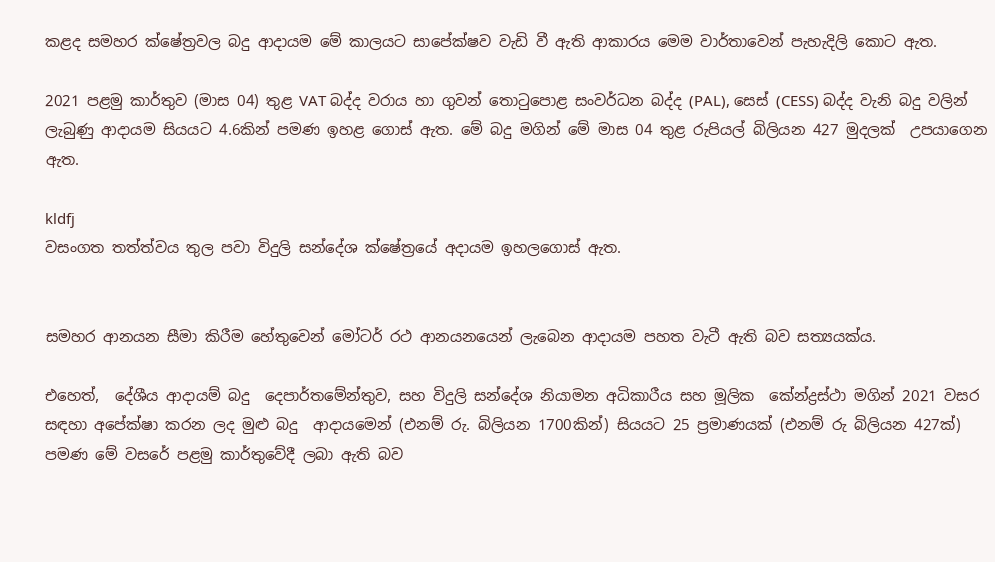කළද සමහර ක්ෂේත්‍රවල බදු ආදායම මේ කාලයට සාපේක්ෂව වැඩි වී ඇති ආකාරය මෙම වාර්තාවෙන් පැහැදිලි කොට ඇත.

2021 පළමු කාර්තුව (මාස 04) තුළ VAT බද්ද වරාය හා ගුවන් තොටුපොළ සංවර්ධන බද්ද (PAL), සෙස් (CESS) බද්ද වැනි බදු වලින් ලැබුණු ආදායම සියයට 4.6කින් පමණ ඉහළ ගොස් ඇත. මේ බදු මගින් මේ මාස 04 තුළ රුපියල් බිලියන 427 මුදලක්  උපයාගෙන ඇත.

kldfj
වසංගත තත්ත්වය තුල පවා විදුලි සන්දේශ ක්ෂේත්‍රයේ අදායම ඉහලගොස් ඇත.


සමහර ආනයන සීමා කිරීම හේතුවෙන් මෝටර් රථ ආනයනයෙන් ලැබෙන ආදායම පහත වැටී ඇති බව සත්‍යයක්ය.

එහෙත්,  දේශීය ආදායම් බදු  දෙපාර්තමේන්තුව, සහ විදුලි සන්දේශ නියාමන අධිකාරීය සහ මූලික  කේන්ද්‍රස්ථා මගින් 2021 වසර සඳහා අපේක්ෂා කරන ලද මුළු බදු  ආදායමෙන් (එනම් රු. බිලියන 1700කින්) සියයට 25 ප්‍රමාණයක් (එනම් රු බිලියන 427ක්) පමණ මේ වසරේ පළමු කාර්තුවේදී ලබා ඇති බව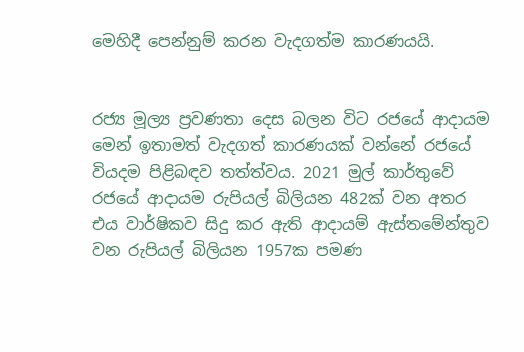මෙහිදී පෙන්නුම් කරන වැදගත්ම කාරණයයි.


රජ්‍ය මූල්‍ය ප්‍රවණතා දෙස බලන විට රජයේ ආදායම මෙන් ඉතාමත් වැදගත් කාරණයක් වන්නේ රජයේ වියදම පිළිබඳව තත්ත්වය. 2021 මුල් කාර්තුවේ රජයේ ආදායම රුපියල් බිලියන 482ක් වන අතර එය වාර්ෂිකව සිදු කර ඇති ආදායම් ඇස්තමේන්තුව වන රුපියල් බිලියන 1957ක පමණ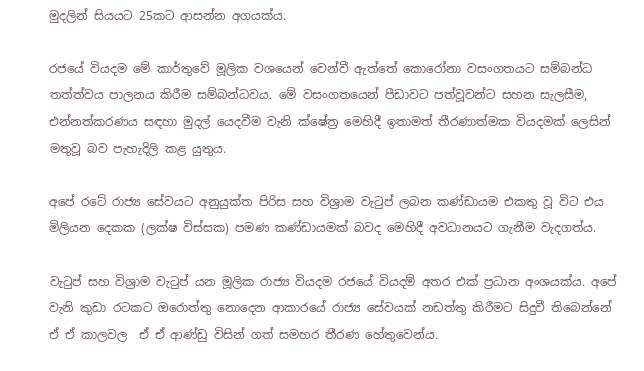මුදලින් සියයට 25කට ආසන්න අගයක්ය.

රජයේ වියදම මේ කාර්තුවේ මූලික වශයෙන් වෙන්වී ඇත්තේ කොරෝනා වසංගතයට සම්බන්ධ තත්ත්වය පාලනය කිරීම සම්බන්ධවය. මේ වසංගතයෙන් පීඩාවට පත්වූවන්ට සහන සැලසීම, එන්නත්කරණය සඳහා මුදල් යෙදවීම වැනි ක්ෂේත්‍ර මෙහිදී ඉතාමත් තීරණාත්මක වියදමක් ලෙසින් මතුවූ බව පැහැදිලි කළ යුතුය.

අපේ රටේ රාජ්‍ය සේවයට අනුයුක්ත පිරිස සහ විශ්‍රාම වැටුප් ලබන කණ්ඩායම එකතු වූ විට එය මිලියන දෙකක (ලක්ෂ විස්සක) පමණ කණ්ඩායමක් බවද මෙහිදී අවධානයට ගැනීම වැදගත්ය.

වැටුප් සහ විශ්‍රාම වැටුප් යන මූලික රාජ්‍ය වියදම රජයේ වියදම් අතර එක් ප්‍රධාන අංශයක්ය. අපේ වැනි කුඩා රටකට ඔරොත්තු නොදෙන ආකාරයේ රාජ්‍ය සේවයක් නඩත්තු කිරීමට සිදුවී තිබෙන්නේ ඒ ඒ කාලවල  ඒ ඒ ආණ්ඩු විසින් ගත් සමහර තීරණ හේතුවෙන්ය.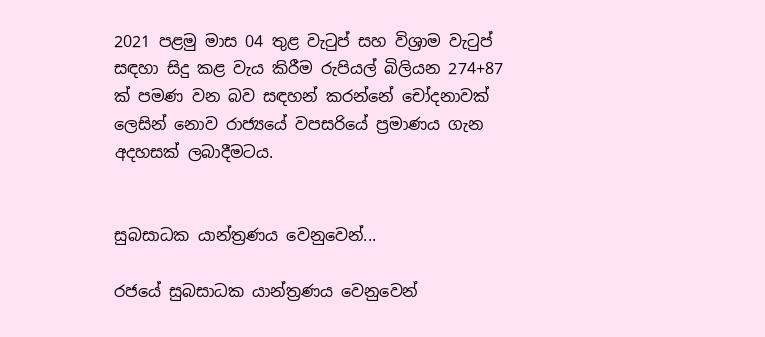2021 පළමු මාස 04 තුළ වැටුප් සහ විශ්‍රාම වැටුප් සඳහා සිදු කළ වැය කිරීම රුපියල් බිලියන 274+87 ක් පමණ වන බව සඳහන් කරන්නේ චෝදනාවක් ලෙසින් නොව රාජ්‍යයේ වපසරියේ ප්‍රමාණය ගැන අදහසක් ලබාදීමටය.


සුබසාධක යාන්ත්‍රණය වෙනුවෙන්...

රජයේ සුබසාධක යාන්ත්‍රණය වෙනුවෙන්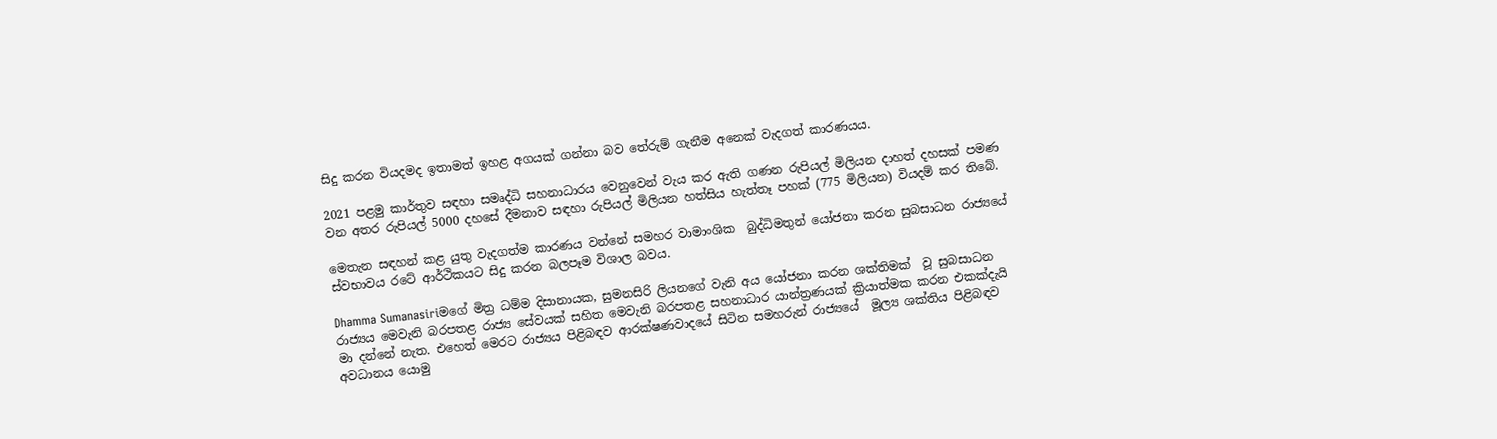සිදු කරන වියදමද ඉතාමත් ඉහළ අගයක් ගන්නා බව තේරුම් ගැනීම අනෙක් වැදගත් කාරණයය.

2021 පළමු කාර්තුව සඳහා සමෘද්ධි සහනාධාරය වෙනුවෙන් වැය කර ඇති ගණන රුපියල් මිලියන දාහත් දහසක් පමණ වන අතර රුපියල් 5000 දහසේ දීමනාව සඳහා රුපියල් මිලියන හත්සිය හැත්තෑ පහක් (775 මිලියන) වියදම් කර තිබේ.

මෙතැන සඳහන් කළ යුතු වැදගත්ම කාරණය වන්නේ සමහර වාමාංශික  බුද්ධිමතුන් යෝජනා කරන සුබසාධන රාජ්‍යයේ ස්වභාවය රටේ ආර්ථිකයට සිදු කරන බලපෑම විශාල බවය.

Dhamma Sumanasiriමගේ මිත්‍ර ධම්ම දිසානායක, සුමනසිරි ලියනගේ වැනි අය යෝජනා කරන ශක්තිමක්  වූ සුබසාධන රාජ්‍යය මෙවැනි බරපතළ රාජ්‍ය සේවයක් සහිත මෙවැනි බරපතළ සහනාධාර යාන්ත්‍රණයක් ක්‍රියාත්මක කරන එකක්දැයි මා දන්නේ නැත. එහෙත් මෙරට රාජ්‍යය පිළිබඳව ආරක්ෂණවාදයේ සිටින සමහරුන් රාජ්‍යයේ  මූල්‍ය ශක්තිය පිළිබඳව අවධානය යොමු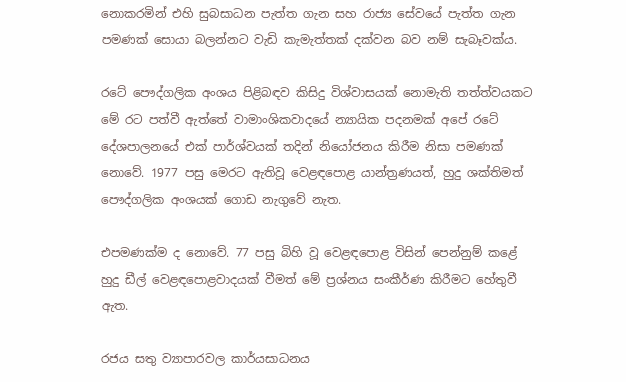නොකරමින් එහි සුබසාධන පැත්ත ගැන සහ රාජ්‍ය සේවයේ පැත්ත ගැන පමණක් සොයා බලන්නට වැඩි කැමැත්තක් දක්වන බව නම් සැබෑවක්ය.

රටේ පෞද්ගලික අංශය පිළිබඳව කිසිදු විශ්වාසයක් නොමැති තත්ත්වයකට මේ රට පත්වී ඇත්තේ වාමාංශිකවාදයේ න්‍යායික පදනමක් අපේ රටේ දේශපාලනයේ එක් පාර්ශ්වයක් තදින් නියෝජනය කිරීම නිසා පමණක් නොවේ. 1977 පසු මෙරට ඇතිවූ වෙළඳපොළ යාන්ත්‍රණයත්, හුදු ශක්තිමත් පෞද්ගලික අංශයක් ගොඩ නැගුවේ නැත.

එපමණක්ම ද නොවේ. 77 පසු බිහි වූ වෙළඳපොළ විසින් පෙන්නුම් කළේ හුදු ඩීල් වෙළඳපොළවාදයක් වීමත් මේ ප්‍රශ්නය සංකීර්ණ කිරීමට හේතුවී ඇත.

රජය සතු ව්‍යාපාරවල කාර්යසාධනය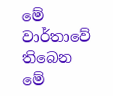මේ වාර්තාවේ තිබෙන මේ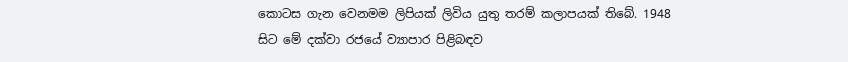කොටස ගැන වෙනමම ලිපියක් ලිවිය යුතු තරම් කලාපයක් තිබේ. 1948 සිට මේ දක්වා රජයේ ව්‍යාපාර පිළිබඳව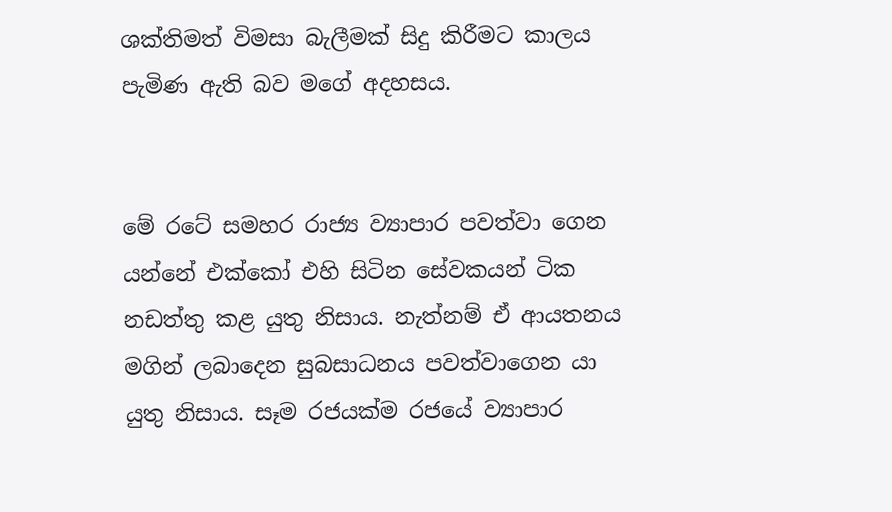ශක්තිමත් විමසා බැලීමක් සිදු කිරීමට කාලය පැමිණ ඇති බව මගේ අදහසය.


මේ රටේ සමහර රාජ්‍ය ව්‍යාපාර පවත්වා ගෙන යන්නේ එක්කෝ එහි සිටින සේවකයන් ටික නඩත්තු කළ යුතු නිසාය. නැත්නම් ඒ ආයතනය මගින් ලබාදෙන සුබසාධනය පවත්වාගෙන යා යුතු නිසාය. සෑම රජයක්ම රජයේ ව්‍යාපාර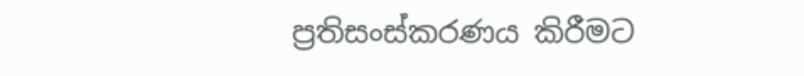ප්‍රතිසංස්කරණය කිරීමට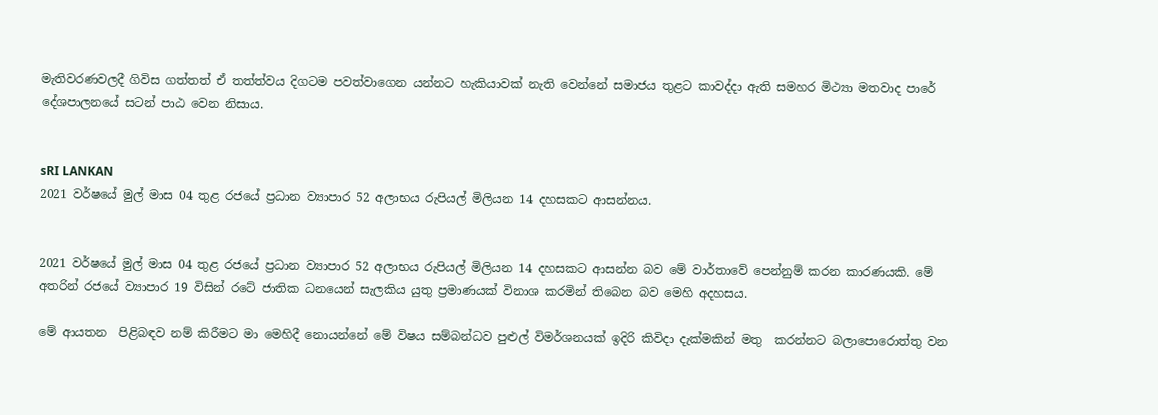මැතිවරණවලදී ගිවිස ගත්තත් ඒ තත්ත්වය දිගටම පවත්වාගෙන යන්නට හැකියාවක් නැති වෙන්නේ සමාජය තුළට කාවද්දා ඇති සමහර මිථ්‍යා මතවාද පාරේ දේශපාලනයේ සටන් පාඨ වෙන නිසාය.


sRI LANKAN
2021 වර්ෂයේ මුල් මාස 04 තුළ රජයේ ප්‍රධාන ව්‍යාපාර 52 අලාභය රුපියල් මිලියන 14 දහසකට ආසන්නය.


2021 වර්ෂයේ මුල් මාස 04 තුළ රජයේ ප්‍රධාන ව්‍යාපාර 52 අලාභය රුපියල් මිලියන 14 දහසකට ආසන්න බව මේ වාර්තාවේ පෙන්නුම් කරන කාරණයකි. මේ අතරින් රජයේ ව්‍යාපාර 19 විසින් රටේ ජාතික ධනයෙන් සැලකිය යුතු ප්‍රමාණයක් විනාශ කරමින් තිබෙන බව මෙහි අදහසය.

මේ ආයතන  පිළිබඳව නම් කිරීමට මා මෙහිදී නොයන්නේ මේ විෂය සම්බන්ධව පුළුල් විමර්ශනයක් ඉදිරි කිවිදා දැක්මකින් මතු  කරන්නට බලාපොරොත්තු වන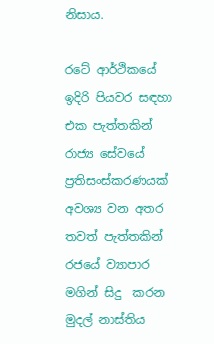නිසාය.

රටේ ආර්ථිකයේ ඉදිරි පියවර සඳහා එක පැත්තකින් රාජ්‍ය සේවයේ ප්‍රතිසංස්කරණයක් අවශ්‍ය වන අතර තවත් පැත්තකින් රජයේ ව්‍යාපාර මගින් සිදු  කරන මුදල් නාස්තිය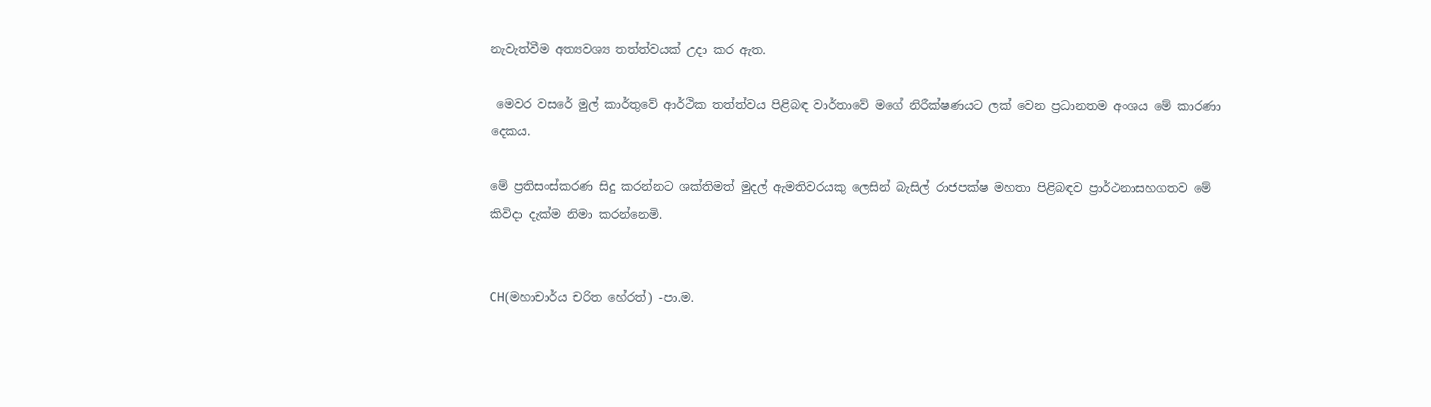නැවැත්වීම අත්‍යවශ්‍ය තත්ත්වයක් උදා කර ඇත.

 මෙවර වසරේ මුල් කාර්තුවේ ආර්ථික තත්ත්වය පිළිබඳ වාර්තාවේ මගේ නිරීක්ෂණයට ලක් වෙන ප්‍රධානතම අංශය මේ කාරණා දෙකය.

මේ ප්‍රතිසංස්කරණ සිදු කරන්නට ශක්තිමත් මුදල් ඇමතිවරයකු ලෙසින් බැසිල් රාජපක්ෂ මහතා පිළිබඳව ප්‍රාර්ථනාසහගතව මේ කිවිදා දැක්ම නිමා කරන්නෙමි.


CH(මහාචාර්ය චරිත හේරත්) -පා.ම.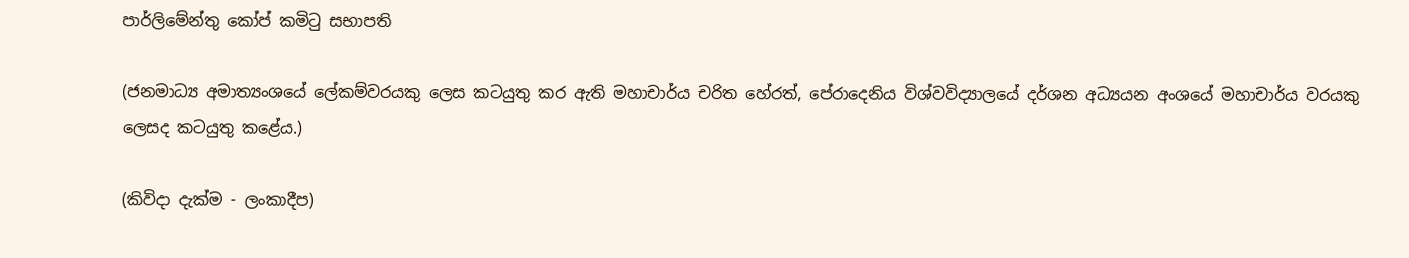පාර්ලිමේන්තු කෝප් කමිටු සභාපති

(ජනමාධ්‍ය අමාත්‍යංශයේ ලේකම්වරයකු ලෙස කටයුතු කර ඇති මහාචාර්ය චරිත හේරත්, පේරාදෙනිය විශ්වවිද්‍යාලයේ දර්ශන අධ්‍යයන අංශයේ මහාචාර්ය වරයකු ලෙසද කටයුතු කළේය.)

(කිවිදා දැක්ම - ලංකාදීප)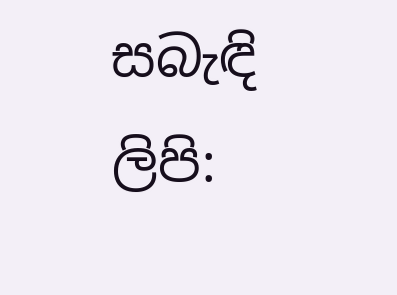සබැඳි ලිපි: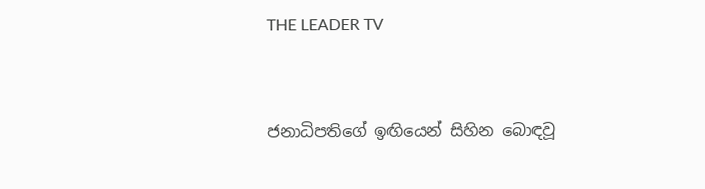THE LEADER TV


ජනාධිපතිගේ ඉඟියෙන් සිහින බොඳවූ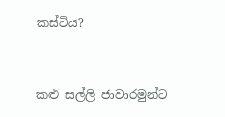කස්ටිය?


කළු සල්ලි ජාවාරමුන්ට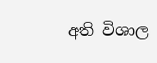අති විශාල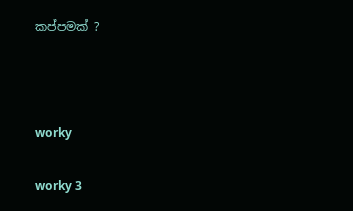කප්පමක් ?



worky

worky 3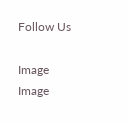Follow Us

Image
Image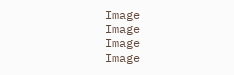Image
Image
Image
Image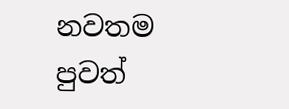නවතම පුවත්